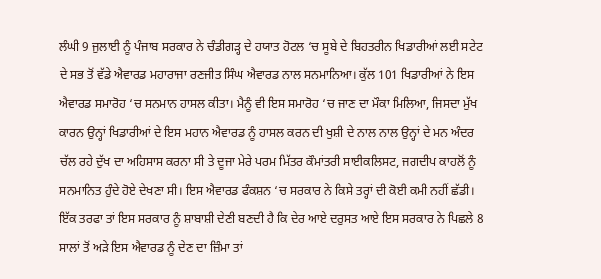ਲੰਘੀ 9 ਜੁਲਾਈ ਨੂੰ ਪੰਜਾਬ ਸਰਕਾਰ ਨੇ ਚੰਡੀਗੜ੍ਹ ਦੇ ਹਯਾਤ ਹੋਟਲ ‘ਚ ਸੂਬੇ ਦੇ ਬਿਹਤਰੀਨ ਖਿਡਾਰੀਆਂ ਲਈ ਸਟੇਟ ਦੇ ਸਭ ਤੋਂ ਵੱਡੇ ਐਵਾਰਡ ਮਹਾਰਾਜਾ ਰਣਜੀਤ ਸਿੰਘ ਐਵਾਰਡ ਨਾਲ ਸਨਮਾਨਿਆ। ਕੁੱਲ 101 ਖਿਡਾਰੀਆਂ ਨੇ ਇਸ ਐਵਾਰਡ ਸਮਾਰੋਹ ‘ਚ ਸਨਮਾਨ ਹਾਸਲ ਕੀਤਾ। ਮੈਨੂੰ ਵੀ ਇਸ ਸਮਾਰੋਹ ‘ਚ ਜਾਣ ਦਾ ਮੌਕਾ ਮਿਲਿਆ, ਜਿਸਦਾ ਮੁੱਖ ਕਾਰਨ ਉਨ੍ਹਾਂ ਖਿਡਾਰੀਆਂ ਦੇ ਇਸ ਮਹਾਨ ਐਵਾਰਡ ਨੂੰ ਹਾਸਲ ਕਰਨ ਦੀ ਖੁਸ਼ੀ ਦੇ ਨਾਲ ਨਾਲ ਉਨ੍ਹਾਂ ਦੇ ਮਨ ਅੰਦਰ ਚੱਲ ਰਹੇ ਦੁੱਖ ਦਾ ਅਹਿਸਾਸ ਕਰਨਾ ਸੀ ਤੇ ਦੂਜਾ ਮੇਰੇ ਪਰਮ ਮਿੱਤਰ ਕੌਮਾਂਤਰੀ ਸਾਈਕਲਿਸਟ, ਜਗਦੀਪ ਕਾਹਲੋਂ ਨੂੰ ਸਨਮਾਨਿਤ ਹੁੰਦੇ ਹੋਏ ਦੇਖਣਾ ਸੀ। ਇਸ ਐਵਾਰਡ ਫੰਕਸ਼ਨ ‘ਚ ਸਰਕਾਰ ਨੇ ਕਿਸੇ ਤਰ੍ਹਾਂ ਦੀ ਕੋਈ ਕਮੀ ਨਹੀਂ ਛੱਡੀ। ਇੱਕ ਤਰਫਾ ਤਾਂ ਇਸ ਸਰਕਾਰ ਨੂੰ ਸ਼ਾਬਾਸ਼ੀ ਦੇਣੀ ਬਣਦੀ ਹੈ ਕਿ ਦੇਰ ਆਏ ਦਰੁਸਤ ਆਏ ਇਸ ਸਰਕਾਰ ਨੇ ਪਿਛਲੇ 8 ਸਾਲਾਂ ਤੋਂ ਅੜੇ ਇਸ ਐਵਾਰਡ ਨੂੰ ਦੇਣ ਦਾ ਜ਼ਿੰਮਾ ਤਾਂ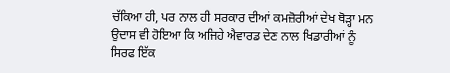ਚੱਕਿਆ ਹੀ, ਪਰ ਨਾਲ ਹੀ ਸਰਕਾਰ ਦੀਆਂ ਕਮਜ਼ੋਰੀਆਂ ਦੇਖ ਥੋੜ੍ਹਾ ਮਨ ਉਦਾਸ ਵੀ ਹੋਇਆ ਕਿ ਅਜਿਹੇ ਐਵਾਰਡ ਦੇਣ ਨਾਲ ਖਿਡਾਰੀਆਂ ਨੂੰ ਸਿਰਫ ਇੱਕ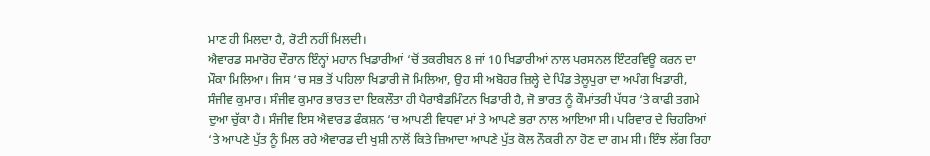ਮਾਣ ਹੀ ਮਿਲਦਾ ਹੈ, ਰੋਟੀ ਨਹੀਂ ਮਿਲਦੀ।
ਐਵਾਰਡ ਸਮਾਰੋਹ ਦੌਰਾਨ ਇੰਨ੍ਹਾਂ ਮਹਾਨ ਖਿਡਾਰੀਆਂ ‘ਚੋਂ ਤਕਰੀਬਨ 8 ਜਾਂ 10 ਖਿਡਾਰੀਆਂ ਨਾਲ ਪਰਸਨਲ ਇੰਟਰਵਿਊ ਕਰਨ ਦਾ ਮੌਕਾ ਮਿਲਿਆ। ਜਿਸ ‘ਚ ਸਭ ਤੋਂ ਪਹਿਲਾ ਖਿਡਾਰੀ ਜੋ ਮਿਲਿਆ, ਉਹ ਸੀ ਅਬੋਹਰ ਜ਼ਿਲ੍ਹੇ ਦੇ ਪਿੰਡ ਤੇਲੂਪੁਰਾ ਦਾ ਅਪੰਗ ਖਿਡਾਰੀ, ਸੰਜੀਵ ਕੁਮਾਰ। ਸੰਜੀਵ ਕੁਮਾਰ ਭਾਰਤ ਦਾ ਇਕਲੌਤਾ ਹੀ ਪੈਰਾਬੈਡਮਿੰਟਨ ਖਿਡਾਰੀ ਹੈ, ਜੋ ਭਾਰਤ ਨੂੰ ਕੌਮਾਂਤਰੀ ਪੱਧਰ ‘ਤੇ ਕਾਫੀ ਤਗਮੇ ਦੁਆ ਚੁੱਕਾ ਹੈ। ਸੰਜੀਵ ਇਸ ਐਵਾਰਡ ਫੰਕਸ਼ਨ ‘ਚ ਆਪਣੀ ਵਿਧਵਾ ਮਾਂ ਤੇ ਆਪਣੇ ਭਰਾ ਨਾਲ ਆਇਆ ਸੀ। ਪਰਿਵਾਰ ਦੇ ਚਿਹਰਿਆਂ ‘ਤੇ ਆਪਣੇ ਪੁੱਤ ਨੂੰ ਮਿਲ ਰਹੇ ਐਵਾਰਡ ਦੀ ਖੁਸ਼ੀ ਨਾਲੋਂ ਕਿਤੇ ਜ਼ਿਆਦਾ ਆਪਣੇ ਪੁੱਤ ਕੋਲ ਨੌਕਰੀ ਨਾ ਹੋਣ ਦਾ ਗਮ ਸੀ। ਇੰਝ ਲੱਗ ਰਿਹਾ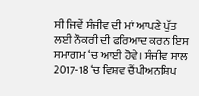ਸੀ ਜਿਵੇਂ ਸੰਜੀਵ ਦੀ ਮਾਂ ਆਪਣੇ ਪੁੱਤ ਲਈ ਨੌਕਰੀ ਦੀ ਫਰਿਆਦ ਕਰਨ ਇਸ ਸਮਾਗਮ ‘ਚ ਆਈ ਹੋਵੇ। ਸੰਜੀਵ ਸਾਲ 2017-18 ‘ਚ ਵਿਸ਼ਵ ਚੈਂਪੀਅਨਸ਼ਿਪ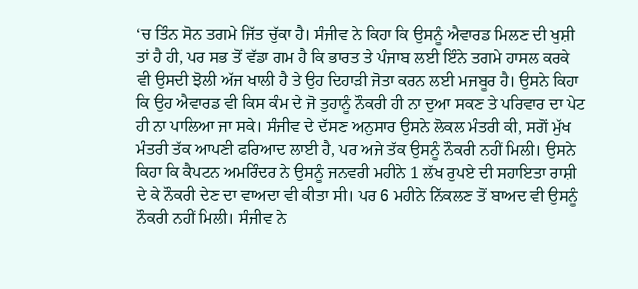‘ਚ ਤਿੰਨ ਸੋਨ ਤਗਮੇ ਜਿੱਤ ਚੁੱਕਾ ਹੈ। ਸੰਜੀਵ ਨੇ ਕਿਹਾ ਕਿ ਉਸਨੂੰ ਐਵਾਰਡ ਮਿਲਣ ਦੀ ਖੁਸ਼ੀ ਤਾਂ ਹੈ ਹੀ, ਪਰ ਸਭ ਤੋਂ ਵੱਡਾ ਗਮ ਹੈ ਕਿ ਭਾਰਤ ਤੇ ਪੰਜਾਬ ਲਈ ਇੰਨੇ ਤਗਮੇ ਹਾਸਲ ਕਰਕੇ ਵੀ ਉਸਦੀ ਝੋਲੀ ਅੱਜ ਖਾਲੀ ਹੈ ਤੇ ਉਹ ਦਿਹਾੜੀ ਜੋਤਾ ਕਰਨ ਲਈ ਮਜਬੂਰ ਹੈ। ਉਸਨੇ ਕਿਹਾ ਕਿ ਉਹ ਐਵਾਰਡ ਵੀ ਕਿਸ ਕੰਮ ਦੇ ਜੋ ਤੁਹਾਨੂੰ ਨੌਕਰੀ ਹੀ ਨਾ ਦੁਆ ਸਕਣ ਤੇ ਪਰਿਵਾਰ ਦਾ ਪੇਟ ਹੀ ਨਾ ਪਾਲਿਆ ਜਾ ਸਕੇ। ਸੰਜੀਵ ਦੇ ਦੱਸਣ ਅਨੁਸਾਰ ਉਸਨੇ ਲੋਕਲ ਮੰਤਰੀ ਕੀ, ਸਗੋਂ ਮੁੱਖ ਮੰਤਰੀ ਤੱਕ ਆਪਣੀ ਫਰਿਆਦ ਲਾਈ ਹੈ, ਪਰ ਅਜੇ ਤੱਕ ਉਸਨੂੰ ਨੌਕਰੀ ਨਹੀਂ ਮਿਲੀ। ਉਸਨੇ ਕਿਹਾ ਕਿ ਕੈਪਟਨ ਅਮਰਿੰਦਰ ਨੇ ਉਸਨੂੰ ਜਨਵਰੀ ਮਹੀਨੇ 1 ਲੱਖ ਰੁਪਏ ਦੀ ਸਹਾਇਤਾ ਰਾਸ਼ੀ ਦੇ ਕੇ ਨੌਕਰੀ ਦੇਣ ਦਾ ਵਾਅਦਾ ਵੀ ਕੀਤਾ ਸੀ। ਪਰ 6 ਮਹੀਨੇ ਨਿੱਕਲਣ ਤੋਂ ਬਾਅਦ ਵੀ ਉਸਨੂੰ ਨੌਕਰੀ ਨਹੀਂ ਮਿਲੀ। ਸੰਜੀਵ ਨੇ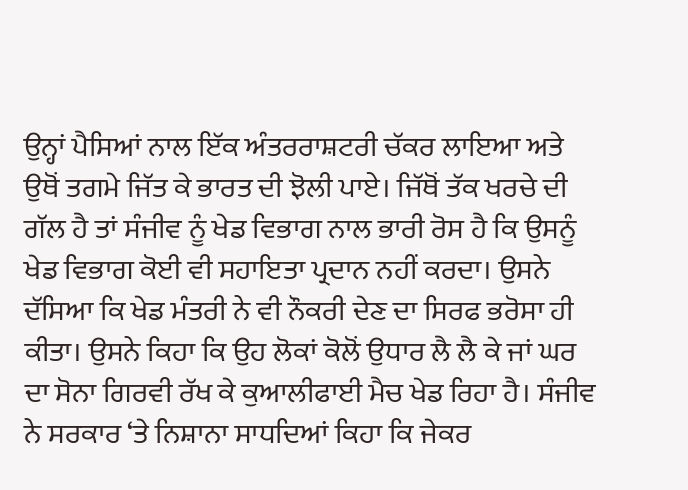ਉਨ੍ਹਾਂ ਪੈਸਿਆਂ ਨਾਲ ਇੱਕ ਅੰਤਰਰਾਸ਼ਟਰੀ ਚੱਕਰ ਲਾਇਆ ਅਤੇ ਉਥੋਂ ਤਗਮੇ ਜਿੱਤ ਕੇ ਭਾਰਤ ਦੀ ਝੋਲੀ ਪਾਏ। ਜਿੱਥੋਂ ਤੱਕ ਖਰਚੇ ਦੀ ਗੱਲ ਹੈ ਤਾਂ ਸੰਜੀਵ ਨੂੰ ਖੇਡ ਵਿਭਾਗ ਨਾਲ ਭਾਰੀ ਰੋਸ ਹੈ ਕਿ ਉਸਨੂੰ ਖੇਡ ਵਿਭਾਗ ਕੋਈ ਵੀ ਸਹਾਇਤਾ ਪ੍ਰਦਾਨ ਨਹੀਂ ਕਰਦਾ। ਉਸਨੇ ਦੱਸਿਆ ਕਿ ਖੇਡ ਮੰਤਰੀ ਨੇ ਵੀ ਨੌਕਰੀ ਦੇਣ ਦਾ ਸਿਰਫ ਭਰੋਸਾ ਹੀ ਕੀਤਾ। ਉਸਨੇ ਕਿਹਾ ਕਿ ਉਹ ਲੋਕਾਂ ਕੋਲੋਂ ਉਧਾਰ ਲੈ ਲੈ ਕੇ ਜਾਂ ਘਰ ਦਾ ਸੋਨਾ ਗਿਰਵੀ ਰੱਖ ਕੇ ਕੁਆਲੀਫਾਈ ਮੈਚ ਖੇਡ ਰਿਹਾ ਹੈ। ਸੰਜੀਵ ਨੇ ਸਰਕਾਰ ‘ਤੇ ਨਿਸ਼ਾਨਾ ਸਾਧਦਿਆਂ ਕਿਹਾ ਕਿ ਜੇਕਰ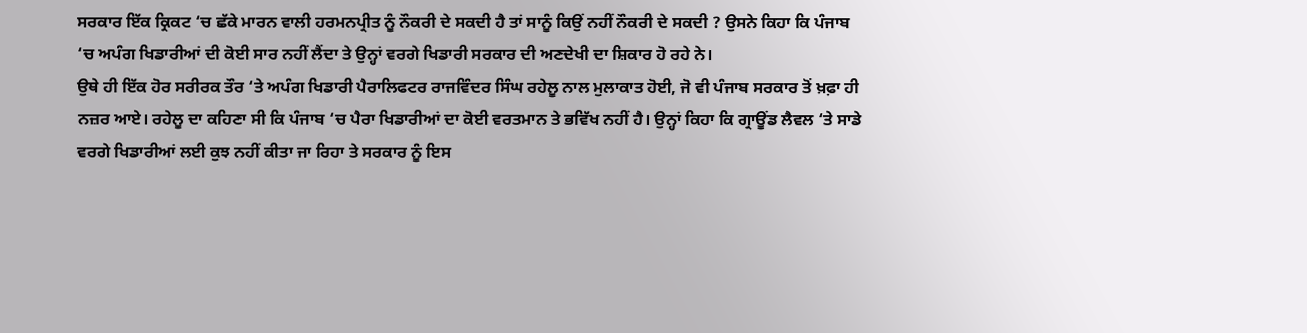ਸਰਕਾਰ ਇੱਕ ਕ੍ਰਿਕਟ ‘ਚ ਛੱਕੇ ਮਾਰਨ ਵਾਲੀ ਹਰਮਨਪ੍ਰੀਤ ਨੂੰ ਨੌਕਰੀ ਦੇ ਸਕਦੀ ਹੈ ਤਾਂ ਸਾਨੂੰ ਕਿਉਂ ਨਹੀਂ ਨੌਕਰੀ ਦੇ ਸਕਦੀ ? ਉਸਨੇ ਕਿਹਾ ਕਿ ਪੰਜਾਬ ‘ਚ ਅਪੰਗ ਖਿਡਾਰੀਆਂ ਦੀ ਕੋਈ ਸਾਰ ਨਹੀਂ ਲੈਂਦਾ ਤੇ ਉਨ੍ਹਾਂ ਵਰਗੇ ਖਿਡਾਰੀ ਸਰਕਾਰ ਦੀ ਅਣਦੇਖੀ ਦਾ ਸ਼ਿਕਾਰ ਹੋ ਰਹੇ ਨੇ।
ਉਥੇ ਹੀ ਇੱਕ ਹੋਰ ਸਰੀਰਕ ਤੌਰ ‘ਤੇ ਅਪੰਗ ਖਿਡਾਰੀ ਪੈਰਾਲਿਫਟਰ ਰਾਜਵਿੰਦਰ ਸਿੰਘ ਰਹੇਲੂ ਨਾਲ ਮੁਲਾਕਾਤ ਹੋਈ, ਜੋ ਵੀ ਪੰਜਾਬ ਸਰਕਾਰ ਤੋਂ ਖ਼ਫ਼ਾ ਹੀ ਨਜ਼ਰ ਆਏ। ਰਹੇਲੂ ਦਾ ਕਹਿਣਾ ਸੀ ਕਿ ਪੰਜਾਬ ‘ਚ ਪੈਰਾ ਖਿਡਾਰੀਆਂ ਦਾ ਕੋਈ ਵਰਤਮਾਨ ਤੇ ਭਵਿੱਖ ਨਹੀਂ ਹੈ। ਉਨ੍ਹਾਂ ਕਿਹਾ ਕਿ ਗ੍ਰਾਊਂਡ ਲੈਵਲ ‘ਤੇ ਸਾਡੇ ਵਰਗੇ ਖਿਡਾਰੀਆਂ ਲਈ ਕੁਝ ਨਹੀਂ ਕੀਤਾ ਜਾ ਰਿਹਾ ਤੇ ਸਰਕਾਰ ਨੂੰ ਇਸ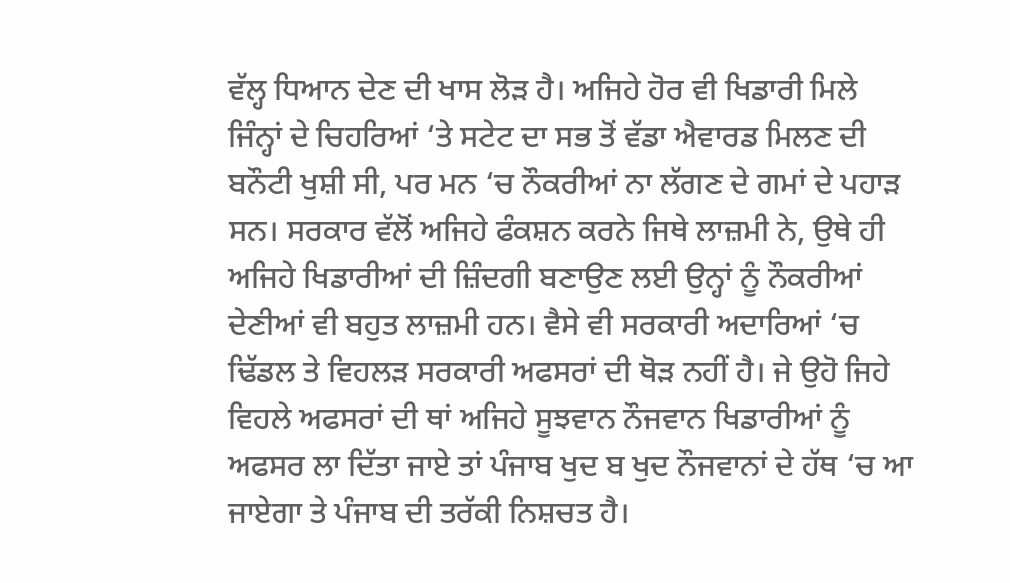ਵੱਲ੍ਹ ਧਿਆਨ ਦੇਣ ਦੀ ਖਾਸ ਲੋੜ ਹੈ। ਅਜਿਹੇ ਹੋਰ ਵੀ ਖਿਡਾਰੀ ਮਿਲੇ ਜਿੰਨ੍ਹਾਂ ਦੇ ਚਿਹਰਿਆਂ ‘ਤੇ ਸਟੇਟ ਦਾ ਸਭ ਤੋਂ ਵੱਡਾ ਐਵਾਰਡ ਮਿਲਣ ਦੀ ਬਨੌਟੀ ਖੁਸ਼ੀ ਸੀ, ਪਰ ਮਨ ‘ਚ ਨੌਕਰੀਆਂ ਨਾ ਲੱਗਣ ਦੇ ਗਮਾਂ ਦੇ ਪਹਾੜ ਸਨ। ਸਰਕਾਰ ਵੱਲੋਂ ਅਜਿਹੇ ਫੰਕਸ਼ਨ ਕਰਨੇ ਜਿਥੇ ਲਾਜ਼ਮੀ ਨੇ, ਉਥੇ ਹੀ ਅਜਿਹੇ ਖਿਡਾਰੀਆਂ ਦੀ ਜ਼ਿੰਦਗੀ ਬਣਾਉਣ ਲਈ ਉਨ੍ਹਾਂ ਨੂੰ ਨੌਕਰੀਆਂ ਦੇਣੀਆਂ ਵੀ ਬਹੁਤ ਲਾਜ਼ਮੀ ਹਨ। ਵੈਸੇ ਵੀ ਸਰਕਾਰੀ ਅਦਾਰਿਆਂ ‘ਚ ਢਿੱਡਲ ਤੇ ਵਿਹਲੜ ਸਰਕਾਰੀ ਅਫਸਰਾਂ ਦੀ ਥੋੜ ਨਹੀਂ ਹੈ। ਜੇ ਉਹੋ ਜਿਹੇ ਵਿਹਲੇ ਅਫਸਰਾਂ ਦੀ ਥਾਂ ਅਜਿਹੇ ਸੂਝਵਾਨ ਨੌਜਵਾਨ ਖਿਡਾਰੀਆਂ ਨੂੰ ਅਫਸਰ ਲਾ ਦਿੱਤਾ ਜਾਏ ਤਾਂ ਪੰਜਾਬ ਖੁਦ ਬ ਖੁਦ ਨੌਜਵਾਨਾਂ ਦੇ ਹੱਥ ‘ਚ ਆ ਜਾਏਗਾ ਤੇ ਪੰਜਾਬ ਦੀ ਤਰੱਕੀ ਨਿਸ਼ਚਤ ਹੈ।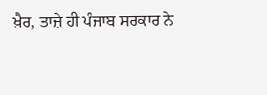ਖ਼ੈਰ, ਤਾਜ਼ੇ ਹੀ ਪੰਜਾਬ ਸਰਕਾਰ ਨੇ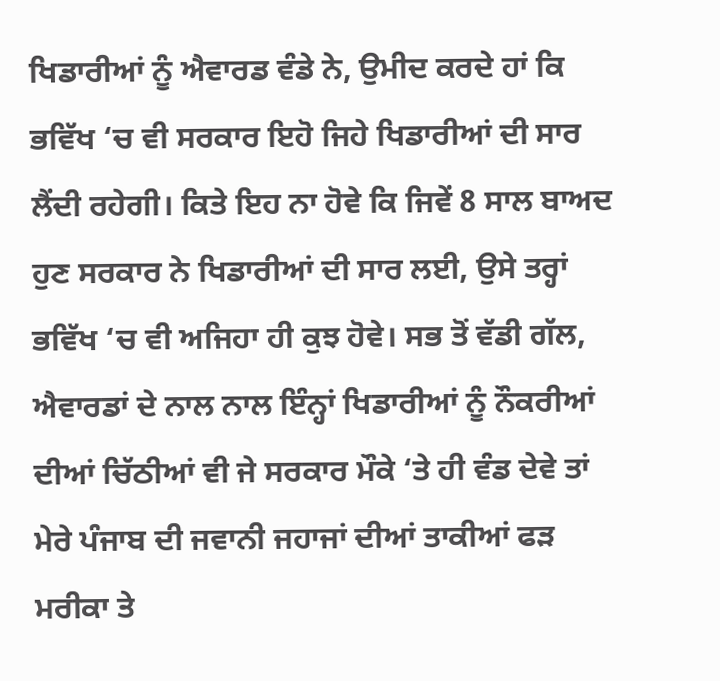ਖਿਡਾਰੀਆਂ ਨੂੰ ਐਵਾਰਡ ਵੰਡੇ ਨੇ, ਉਮੀਦ ਕਰਦੇ ਹਾਂ ਕਿ ਭਵਿੱਖ ‘ਚ ਵੀ ਸਰਕਾਰ ਇਹੋ ਜਿਹੇ ਖਿਡਾਰੀਆਂ ਦੀ ਸਾਰ ਲੈਂਦੀ ਰਹੇਗੀ। ਕਿਤੇ ਇਹ ਨਾ ਹੋਵੇ ਕਿ ਜਿਵੇਂ 8 ਸਾਲ ਬਾਅਦ ਹੁਣ ਸਰਕਾਰ ਨੇ ਖਿਡਾਰੀਆਂ ਦੀ ਸਾਰ ਲਈ, ਉਸੇ ਤਰ੍ਹਾਂ ਭਵਿੱਖ ‘ਚ ਵੀ ਅਜਿਹਾ ਹੀ ਕੁਝ ਹੋਵੇ। ਸਭ ਤੋਂ ਵੱਡੀ ਗੱਲ, ਐਵਾਰਡਾਂ ਦੇ ਨਾਲ ਨਾਲ ਇੰਨ੍ਹਾਂ ਖਿਡਾਰੀਆਂ ਨੂੰ ਨੌਕਰੀਆਂ ਦੀਆਂ ਚਿੱਠੀਆਂ ਵੀ ਜੇ ਸਰਕਾਰ ਮੌਕੇ ‘ਤੇ ਹੀ ਵੰਡ ਦੇਵੇ ਤਾਂ ਮੇਰੇ ਪੰਜਾਬ ਦੀ ਜਵਾਨੀ ਜਹਾਜਾਂ ਦੀਆਂ ਤਾਕੀਆਂ ਫੜ ਮਰੀਕਾ ਤੇ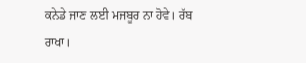ਕਨੇਡੇ ਜਾਣ ਲਈ ਮਜਬੂਰ ਨਾ ਹੋਵੇ। ਰੱਬ ਰਾਖਾ।